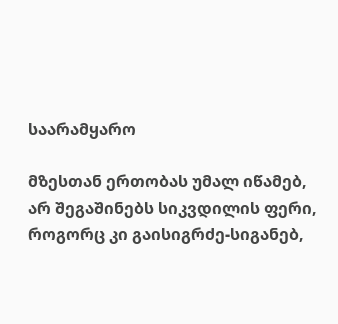საარამყარო

მზესთან ერთობას უმალ იწამებ,
არ შეგაშინებს სიკვდილის ფერი,
როგორც კი გაისიგრძე-სიგანებ,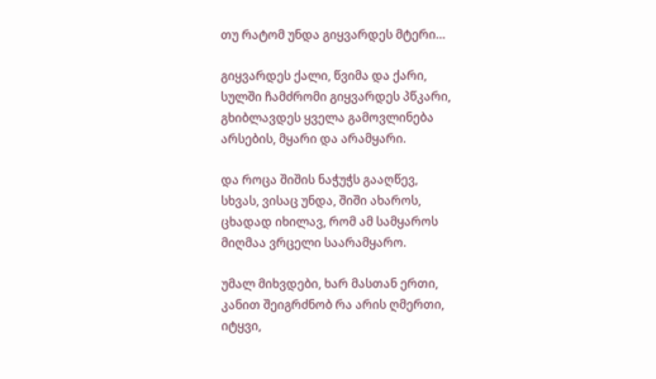თუ რატომ უნდა გიყვარდეს მტერი…

გიყვარდეს ქალი, წვიმა და ქარი,
სულში ჩამძრომი გიყვარდეს პწკარი,
გხიბლავდეს ყველა გამოვლინება
არსების, მყარი და არამყარი.

და როცა შიშის ნაჭუჭს გააღწევ,
სხვას, ვისაც უნდა, შიში ახაროს,
ცხადად იხილავ, რომ ამ სამყაროს
მიღმაა ვრცელი საარამყარო.

უმალ მიხვდები, ხარ მასთან ერთი,
კანით შეიგრძნობ რა არის ღმერთი,
იტყვი,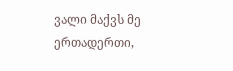ვალი მაქვს მე ერთადერთი,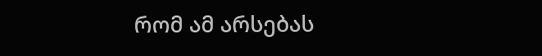რომ ამ არსებას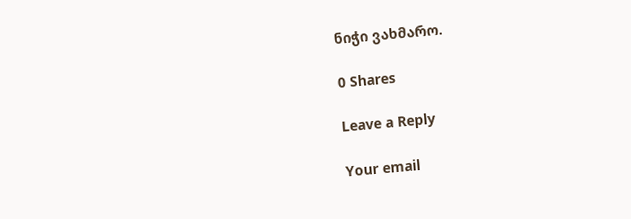ნიჭი ვახმარო.

0 Shares

Leave a Reply

Your email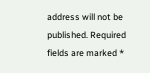address will not be published. Required fields are marked *